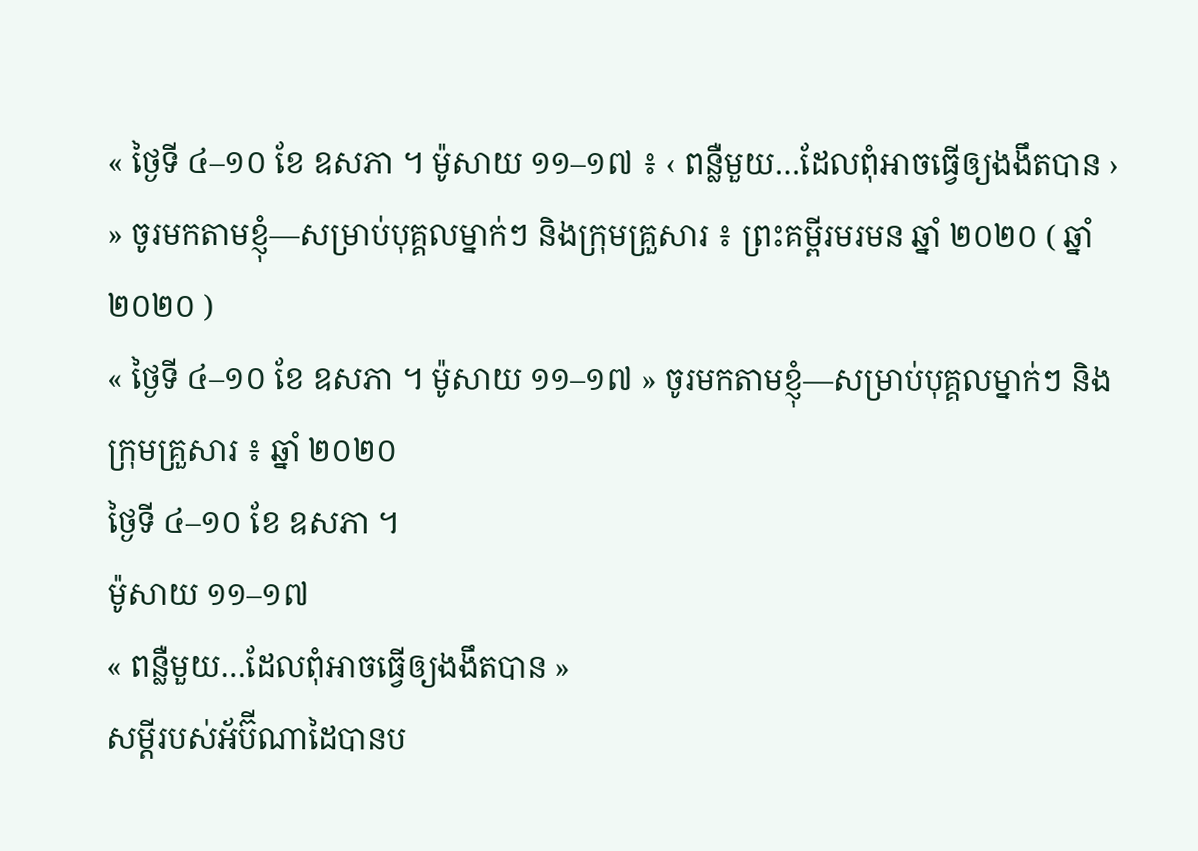« ថ្ងៃទី ៤–១០ ខែ ឧសភា ។ ម៉ូសាយ ១១–១៧ ៖ ‹ ពន្លឺមួយ…ដែលពុំអាចធ្វើឲ្យងងឹតបាន › » ចូរមកតាមខ្ញុំ—សម្រាប់បុគ្គលម្នាក់ៗ និងក្រុមគ្រួសារ ៖ ព្រះគម្ពីរមរមន ឆ្នាំ ២០២០ ( ឆ្នាំ ២០២០ )
« ថ្ងៃទី ៤–១០ ខែ ឧសភា ។ ម៉ូសាយ ១១–១៧ » ចូរមកតាមខ្ញុំ—សម្រាប់បុគ្គលម្នាក់ៗ និងក្រុមគ្រួសារ ៖ ឆ្នាំ ២០២០
ថ្ងៃទី ៤–១០ ខែ ឧសភា ។
ម៉ូសាយ ១១–១៧
« ពន្លឺមួយ…ដែលពុំអាចធ្វើឲ្យងងឹតបាន »
សម្ដីរបស់អ័ប៊ីណាដៃបានប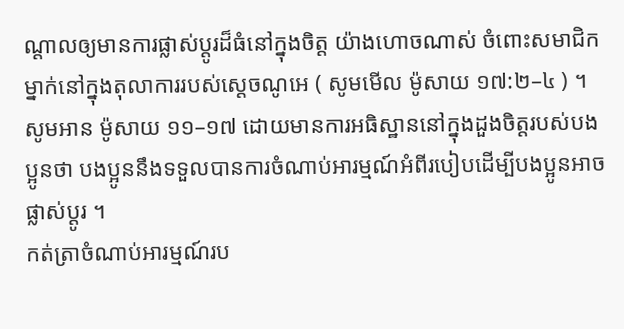ណ្ដាលឲ្យមានការផ្លាស់ប្ដូរដ៏ធំនៅក្នុងចិត្ត យ៉ាងហោចណាស់ ចំពោះសមាជិកម្នាក់នៅក្នុងតុលាការរបស់ស្ដេចណូអេ ( សូមមើល ម៉ូសាយ ១៧:២–៤ ) ។ សូមអាន ម៉ូសាយ ១១–១៧ ដោយមានការអធិស្ឋាននៅក្នុងដួងចិត្តរបស់បងប្អូនថា បងប្អូននឹងទទួលបានការចំណាប់អារម្មណ៍អំពីរបៀបដើម្បីបងប្អូនអាចផ្លាស់ប្ដូរ ។
កត់ត្រាចំណាប់អារម្មណ៍រប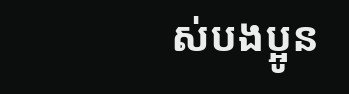ស់បងប្អូន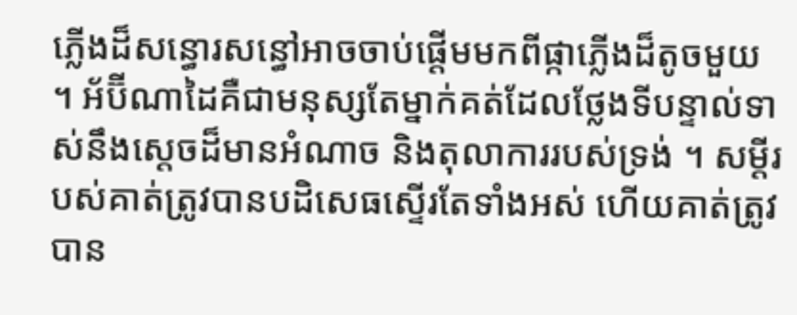ភ្លើងដ៏សន្ធោរសន្ធៅអាចចាប់ផ្ដើមមកពីផ្កាភ្លើងដ៏តូចមួយ ។ អ័ប៊ីណាដៃគឺជាមនុស្សតែម្នាក់គត់ដែលថ្លែងទីបន្ទាល់ទាស់នឹងស្ដេចដ៏មានអំណាច និងតុលាការរបស់ទ្រង់ ។ សម្ដីរបស់គាត់ត្រូវបានបដិសេធស្ទើរតែទាំងអស់ ហើយគាត់ត្រូវបាន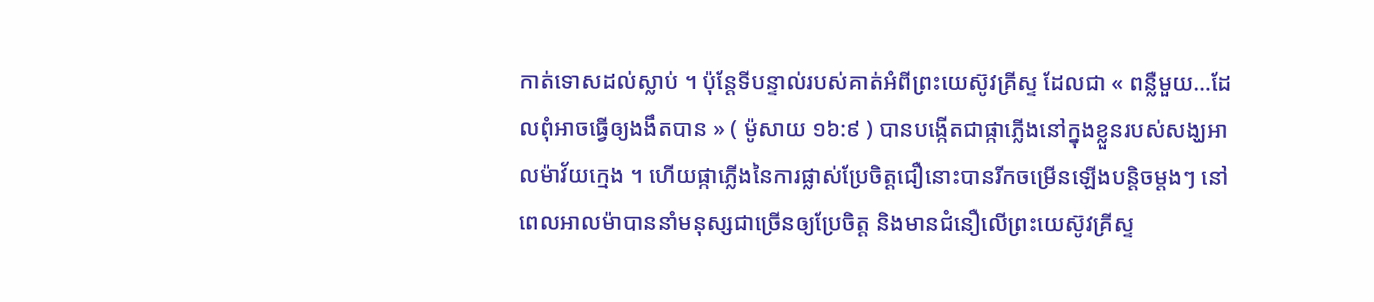កាត់ទោសដល់ស្លាប់ ។ ប៉ុន្តែទីបន្ទាល់របស់គាត់អំពីព្រះយេស៊ូវគ្រីស្ទ ដែលជា « ពន្លឺមួយ…ដែលពុំអាចធ្វើឲ្យងងឹតបាន » ( ម៉ូសាយ ១៦:៩ ) បានបង្កើតជាផ្កាភ្លើងនៅក្នុងខ្លួនរបស់សង្ឃអាលម៉ាវ័យក្មេង ។ ហើយផ្កាភ្លើងនៃការផ្លាស់ប្រែចិត្តជឿនោះបានរីកចម្រើនឡើងបន្ដិចម្ដងៗ នៅពេលអាលម៉ាបាននាំមនុស្សជាច្រើនឲ្យប្រែចិត្ត និងមានជំនឿលើព្រះយេស៊ូវគ្រីស្ទ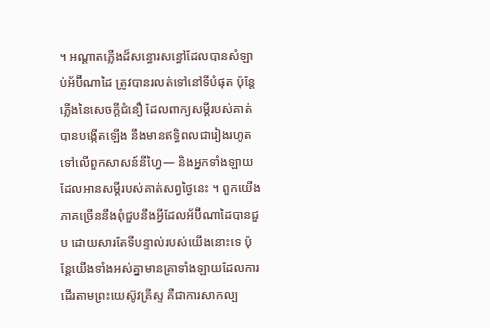។ អណ្ដាតភ្លើងដ៏សន្ធោរសន្ធៅដែលបានសំឡាប់អ័ប៊ីណាដៃ ត្រូវបានរលត់ទៅនៅទីបំផុត ប៉ុន្តែភ្លើងនៃសេចក្ដីជំនឿ ដែលពាក្យសម្ដីរបស់គាត់បានបង្កើតឡើង នឹងមានឥទ្ធិពលជារៀងរហូតទៅលើពួកសាសន៍នីហ្វៃ— និងអ្នកទាំងឡាយដែលអានសម្ដីរបស់គាត់សព្វថ្ងៃនេះ ។ ពួកយើងភាគច្រើននឹងពុំជួបនឹងអ្វីដែលអ័ប៊ីណាដៃបានជួប ដោយសារតែទីបន្ទាល់របស់យើងនោះទេ ប៉ុន្តែយើងទាំងអស់គ្នាមានគ្រាទាំងឡាយដែលការដើរតាមព្រះយេស៊ូវគ្រីស្ទ គឺជាការសាកល្ប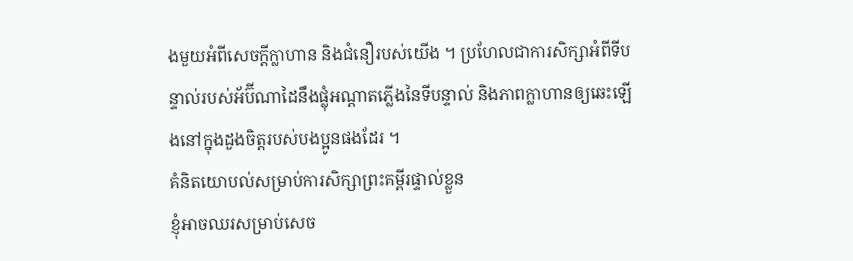ងមួយអំពីសេចក្ដីក្លាហាន និងជំនឿរបស់យើង ។ ប្រហែលជាការសិក្សាអំពីទីបន្ទាល់របស់អ័ប៊ីណាដៃនឹងផ្លុំអណ្ដាតភ្លើងនៃទីបន្ទាល់ និងភាពក្លាហានឲ្យឆេះឡើងនៅក្នុងដួងចិត្តរបស់បងប្អូនផងដែរ ។
គំនិតយោបល់សម្រាប់ការសិក្សាព្រះគម្ពីរផ្ទាល់ខ្លួន
ខ្ញុំអាចឈរសម្រាប់សេច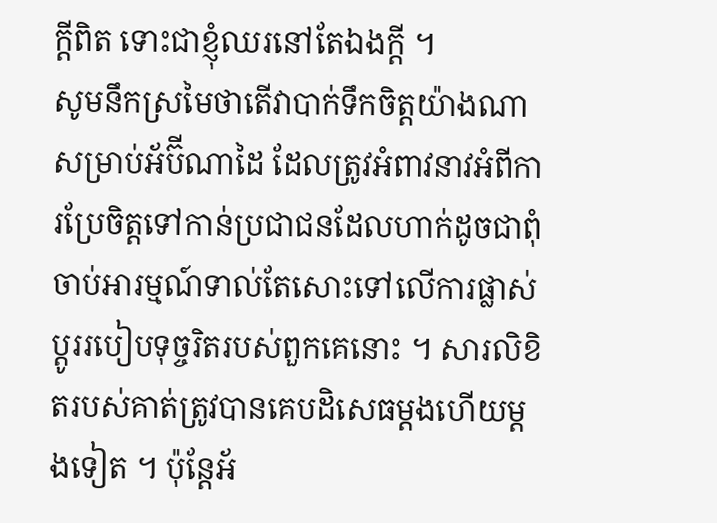ក្ដីពិត ទោះជាខ្ញុំឈរនៅតែឯងក្ដី ។
សូមនឹកស្រមៃថាតើវាបាក់ទឹកចិត្តយ៉ាងណាសម្រាប់អ័ប៊ីណាដៃ ដែលត្រូវអំពាវនាវអំពីការប្រែចិត្តទៅកាន់ប្រជាជនដែលហាក់ដូចជាពុំចាប់អារម្មណ៍ទាល់តែសោះទៅលើការផ្លាស់ប្ដូររបៀបទុច្ចរិតរបស់ពួកគេនោះ ។ សារលិខិតរបស់គាត់ត្រូវបានគេបដិសេធម្ដងហើយម្ដងទៀត ។ ប៉ុន្តែអ័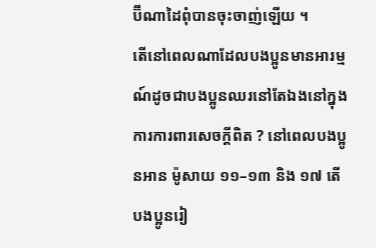ប៊ីណាដៃពុំបានចុះចាញ់ឡើយ ។
តើនៅពេលណាដែលបងប្អូនមានអារម្មណ៍ដូចជាបងប្អូនឈរនៅតែឯងនៅក្នុងការការពារសេចក្ដីពិត ? នៅពេលបងប្អូនអាន ម៉ូសាយ ១១–១៣ និង ១៧ តើបងប្អូនរៀ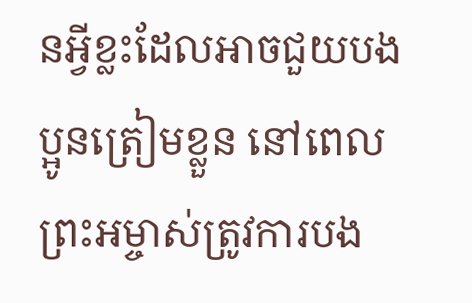នអ្វីខ្លះដែលអាចជួយបងប្អូនត្រៀមខ្លួន នៅពេលព្រះអម្ចាស់ត្រូវការបង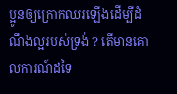ប្អូនឲ្យក្រោកឈរឡើងដើម្បីដំណឹងល្អរបស់ទ្រង់ ? តើមានគោលការណ៍ដទៃ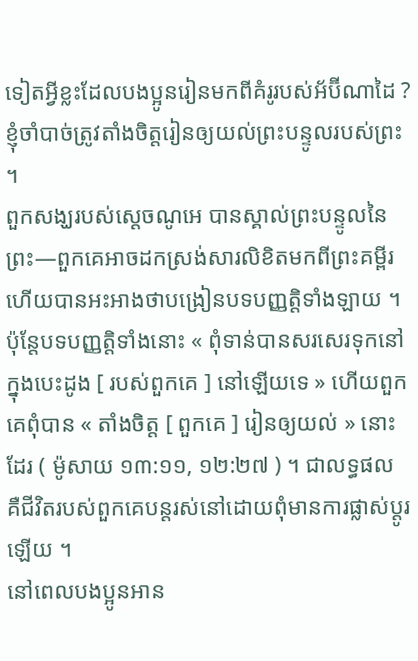ទៀតអ្វីខ្លះដែលបងប្អូនរៀនមកពីគំរូរបស់អ័ប៊ីណាដៃ ?
ខ្ញុំចាំបាច់ត្រូវតាំងចិត្តរៀនឲ្យយល់ព្រះបន្ទូលរបស់ព្រះ ។
ពួកសង្ឃរបស់ស្ដេចណូអេ បានស្គាល់ព្រះបន្ទូលនៃព្រះ—ពួកគេអាចដកស្រង់សារលិខិតមកពីព្រះគម្ពីរ ហើយបានអះអាងថាបង្រៀនបទបញ្ញត្តិទាំងឡាយ ។ ប៉ុន្តែបទបញ្ញត្តិទាំងនោះ « ពុំទាន់បានសរសេរទុកនៅក្នុងបេះដូង [ របស់ពួកគេ ] នៅឡើយទេ » ហើយពួកគេពុំបាន « តាំងចិត្ត [ ពួកគេ ] រៀនឲ្យយល់ » នោះដែរ ( ម៉ូសាយ ១៣:១១, ១២:២៧ ) ។ ជាលទ្ធផល គឺជីវិតរបស់ពួកគេបន្ដរស់នៅដោយពុំមានការផ្លាស់ប្ដូរឡើយ ។
នៅពេលបងប្អូនអាន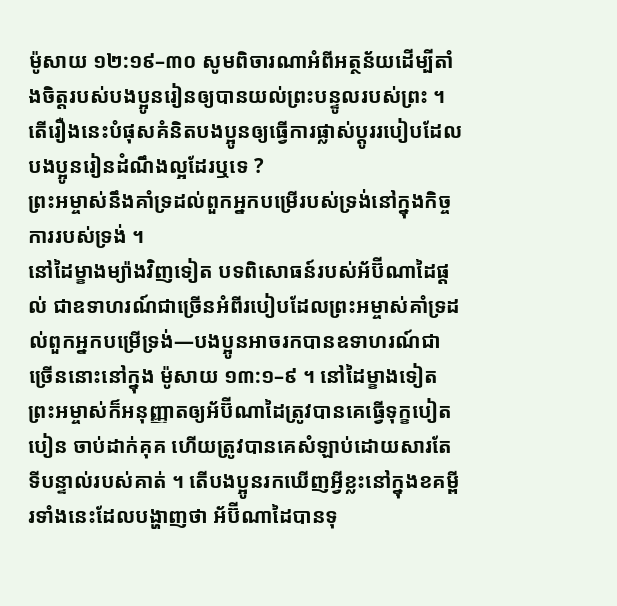ម៉ូសាយ ១២:១៩–៣០ សូមពិចារណាអំពីអត្ថន័យដើម្បីតាំងចិត្តរបស់បងប្អូនរៀនឲ្យបានយល់ព្រះបន្ទូលរបស់ព្រះ ។ តើរឿងនេះបំផុសគំនិតបងប្អូនឲ្យធ្វើការផ្លាស់ប្ដូររបៀបដែលបងប្អូនរៀនដំណឹងល្អដែរឬទេ ?
ព្រះអម្ចាស់នឹងគាំទ្រដល់ពួកអ្នកបម្រើរបស់ទ្រង់នៅក្នុងកិច្ចការរបស់ទ្រង់ ។
នៅដៃម្ខាងម្យ៉ាងវិញទៀត បទពិសោធន៍របស់អ័ប៊ីណាដៃផ្ដល់ ជាឧទាហរណ៍ជាច្រើនអំពីរបៀបដែលព្រះអម្ចាស់គាំទ្រដល់ពួកអ្នកបម្រើទ្រង់—បងប្អូនអាចរកបានឧទាហរណ៍ជាច្រើននោះនៅក្នុង ម៉ូសាយ ១៣:១–៩ ។ នៅដៃម្ខាងទៀត ព្រះអម្ចាស់ក៏អនុញ្ញាតឲ្យអ័ប៊ីណាដៃត្រូវបានគេធ្វើទុក្ខបៀតបៀន ចាប់ដាក់គុគ ហើយត្រូវបានគេសំឡាប់ដោយសារតែទីបន្ទាល់របស់គាត់ ។ តើបងប្អូនរកឃើញអ្វីខ្លះនៅក្នុងខគម្ពីរទាំងនេះដែលបង្ហាញថា អ័ប៊ីណាដៃបានទុ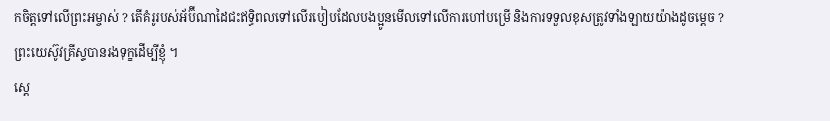កចិត្តទៅលើព្រះអម្ចាស់ ? តើគំរូរបស់អ័ប៊ីណាដៃជះឥទ្ធិពលទៅលើរបៀបដែលបងប្អូនមើលទៅលើការហៅបម្រើ និងការទទួលខុសត្រូវទាំងឡាយយ៉ាងដូចម្ដេច ?
ព្រះយេស៊ូវគ្រីស្ទបានរងទុក្ខដើម្បីខ្ញុំ ។
ស្ដេ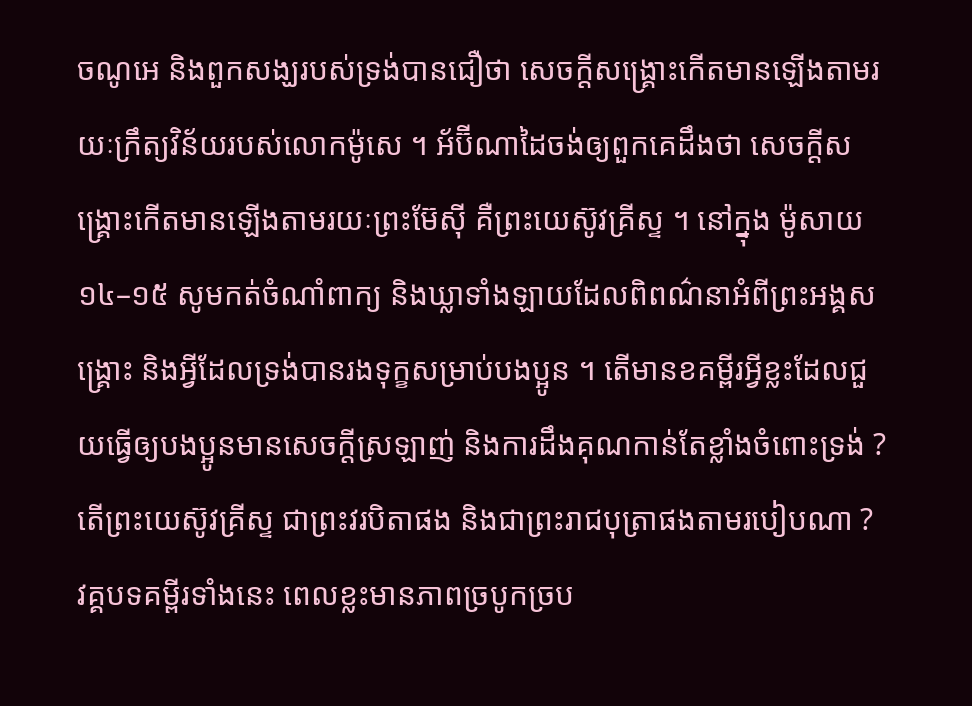ចណូអេ និងពួកសង្ឃរបស់ទ្រង់បានជឿថា សេចក្ដីសង្គ្រោះកើតមានឡើងតាមរយៈក្រឹត្យវិន័យរបស់លោកម៉ូសេ ។ អ័ប៊ីណាដៃចង់ឲ្យពួកគេដឹងថា សេចក្ដីសង្គ្រោះកើតមានឡើងតាមរយៈព្រះម៊ែស៊ី គឺព្រះយេស៊ូវគ្រីស្ទ ។ នៅក្នុង ម៉ូសាយ ១៤–១៥ សូមកត់ចំណាំពាក្យ និងឃ្លាទាំងឡាយដែលពិពណ៌នាអំពីព្រះអង្គសង្គ្រោះ និងអ្វីដែលទ្រង់បានរងទុក្ខសម្រាប់បងប្អូន ។ តើមានខគម្ពីរអ្វីខ្លះដែលជួយធ្វើឲ្យបងប្អូនមានសេចក្ដីស្រឡាញ់ និងការដឹងគុណកាន់តែខ្លាំងចំពោះទ្រង់ ?
តើព្រះយេស៊ូវគ្រីស្ទ ជាព្រះវរបិតាផង និងជាព្រះរាជបុត្រាផងតាមរបៀបណា ?
វគ្គបទគម្ពីរទាំងនេះ ពេលខ្លះមានភាពច្របូកច្រប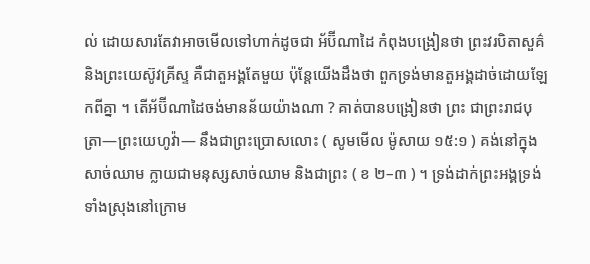ល់ ដោយសារតែវាអាចមើលទៅហាក់ដូចជា អ័ប៊ីណាដៃ កំពុងបង្រៀនថា ព្រះវរបិតាសួគ៌ និងព្រះយេស៊ូវគ្រីស្ទ គឺជាតួអង្គតែមួយ ប៉ុន្តែយើងដឹងថា ពួកទ្រង់មានតួអង្គដាច់ដោយឡែកពីគ្នា ។ តើអ័ប៊ីណាដៃចង់មានន័យយ៉ាងណា ? គាត់បានបង្រៀនថា ព្រះ ជាព្រះរាជបុត្រា—ព្រះយេហូវ៉ា— នឹងជាព្រះប្រោសលោះ ( សូមមើល ម៉ូសាយ ១៥:១ ) គង់នៅក្នុងសាច់ឈាម ក្លាយជាមនុស្សសាច់ឈាម និងជាព្រះ ( ខ ២–៣ ) ។ ទ្រង់ដាក់ព្រះអង្គទ្រង់ទាំងស្រុងនៅក្រោម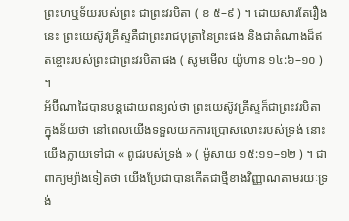ព្រះហឬទ័យរបស់ព្រះ ជាព្រះវរបិតា ( ខ ៥–៩ ) ។ ដោយសារតែរឿងនេះ ព្រះយេស៊ូវគ្រីស្ទគឺជាព្រះរាជបុត្រានៃព្រះផង និងជាតំណាងដ៏ឥតខ្ចោះរបស់ព្រះជាព្រះវរបិតាផង ( សូមមើល យ៉ូហាន ១៤:៦–១០ ) ។
អ័ប៊ីណាដៃបានបន្ដដោយពន្យល់ថា ព្រះយេស៊ូវគ្រីស្ទក៏ជាព្រះវរបិតា ក្នុងន័យថា នៅពេលយើងទទួលយកការប្រោសលោះរបស់ទ្រង់ នោះយើងក្លាយទៅជា « ពូជរបស់ទ្រង់ » ( ម៉ូសាយ ១៥:១១–១២ ) ។ ជាពាក្យម្យ៉ាងទៀតថា យើងប្រែជាបានកើតជាថ្មីខាងវិញ្ញាណតាមរយៈទ្រង់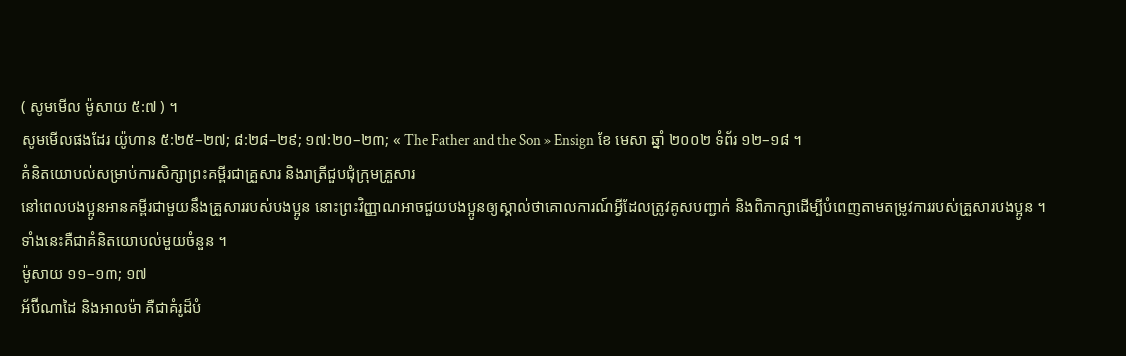( សូមមើល ម៉ូសាយ ៥:៧ ) ។
សូមមើលផងដែរ យ៉ូហាន ៥:២៥–២៧; ៨:២៨–២៩; ១៧:២០–២៣; « The Father and the Son » Ensign ខែ មេសា ឆ្នាំ ២០០២ ទំព័រ ១២–១៨ ។
គំនិតយោបល់សម្រាប់ការសិក្សាព្រះគម្ពីរជាគ្រួសារ និងរាត្រីជួបជុំក្រុមគ្រួសារ
នៅពេលបងប្អូនអានគម្ពីរជាមួយនឹងគ្រួសាររបស់បងប្អូន នោះព្រះវិញ្ញាណអាចជួយបងប្អូនឲ្យស្គាល់ថាគោលការណ៍អ្វីដែលត្រូវគូសបញ្ជាក់ និងពិភាក្សាដើម្បីបំពេញតាមតម្រូវការរបស់គ្រួសារបងប្អូន ។ ទាំងនេះគឺជាគំនិតយោបល់មួយចំនួន ។
ម៉ូសាយ ១១–១៣; ១៧
អ័ប៊ីណាដៃ និងអាលម៉ា គឺជាគំរូដ៏បំ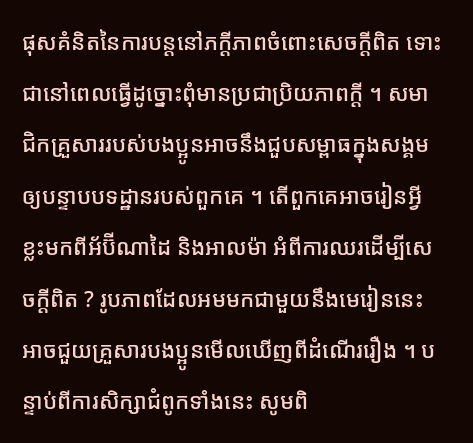ផុសគំនិតនៃការបន្ដនៅភក្ដីភាពចំពោះសេចក្ដីពិត ទោះជានៅពេលធ្វើដូច្នោះពុំមានប្រជាប្រិយភាពក្ដី ។ សមាជិកគ្រួសាររបស់បងប្អូនអាចនឹងជួបសម្ពាធក្នុងសង្គមឲ្យបន្ទាបបទដ្ឋានរបស់ពួកគេ ។ តើពួកគេអាចរៀនអ្វីខ្លះមកពីអ័ប៊ីណាដៃ និងអាលម៉ា អំពីការឈរដើម្បីសេចក្ដីពិត ? រូបភាពដែលអមមកជាមួយនឹងមេរៀននេះ អាចជួយគ្រួសារបងប្អូនមើលឃើញពីដំណើររឿង ។ បន្ទាប់ពីការសិក្សាជំពូកទាំងនេះ សូមពិ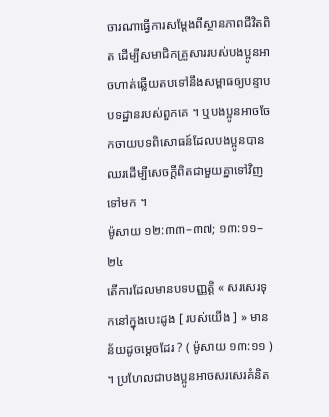ចារណាធ្វើការសម្ដែងពីស្ថានភាពជីវិតពិត ដើម្បីសមាជិកគ្រួសាររបស់បងប្អូនអាចហាត់ឆ្លើយតបទៅនឹងសម្ពាធឲ្យបន្ទាបបទដ្ឋានរបស់ពួកគេ ។ ឬបងប្អូនអាចចែកចាយបទពិសោធន៍ដែលបងប្អូនបានឈរដើម្បីសេចក្ដីពិតជាមួយគ្នាទៅវិញទៅមក ។
ម៉ូសាយ ១២:៣៣–៣៧; ១៣:១១–២៤
តើការដែលមានបទបញ្ញត្តិ « សរសេរទុកនៅក្នុងបេះដូង [ របស់យើង ] » មានន័យដូចម្តេចដែរ ? ( ម៉ូសាយ ១៣:១១ ) ។ ប្រហែលជាបងប្អូនអាចសរសេរគំនិត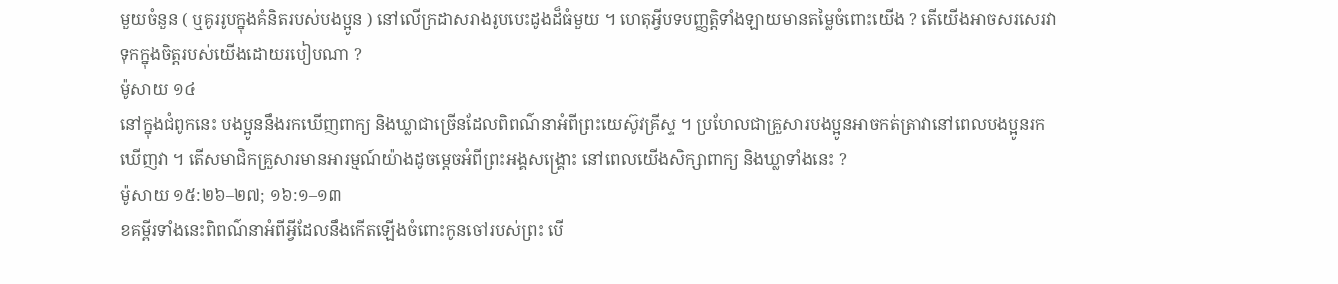មួយចំនួន ( ឬគូររូបក្នុងគំនិតរបស់បងប្អូន ) នៅលើក្រដាសរាងរូបបេះដូងដ៏ធំមួយ ។ ហេតុអ្វីបទបញ្ញត្តិទាំងឡាយមានតម្លៃចំពោះយើង ? តើយើងអាចសរសេរវាទុកក្នុងចិត្តរបស់យើងដោយរបៀបណា ?
ម៉ូសាយ ១៤
នៅក្នុងជំពូកនេះ បងប្អូននឹងរកឃើញពាក្យ និងឃ្លាជាច្រើនដែលពិពណ៌នាអំពីព្រះយេស៊ូវគ្រីស្ទ ។ ប្រហែលជាគ្រួសារបងប្អូនអាចកត់ត្រាវានៅពេលបងប្អូនរកឃើញវា ។ តើសមាជិកគ្រួសារមានអារម្មណ៍យ៉ាងដូចម្ដេចអំពីព្រះអង្គសង្គ្រោះ នៅពេលយើងសិក្សាពាក្យ និងឃ្លាទាំងនេះ ?
ម៉ូសាយ ១៥:២៦–២៧; ១៦:១–១៣
ខគម្ពីរទាំងនេះពិពណ៌នាអំពីអ្វីដែលនឹងកើតឡើងចំពោះកូនចៅរបស់ព្រះ បើ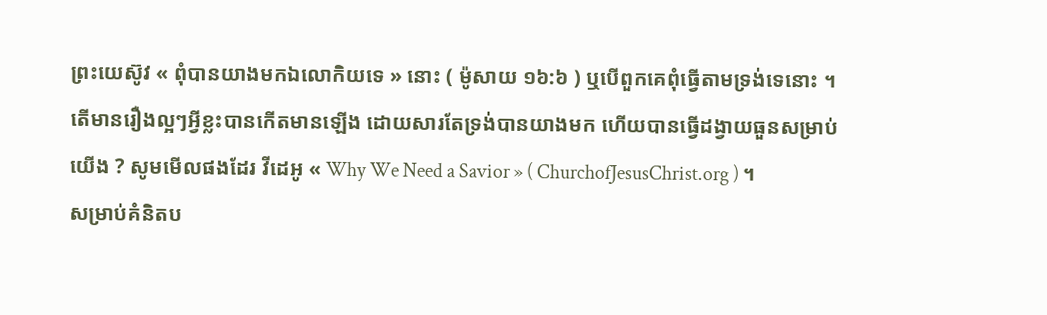ព្រះយេស៊ូវ « ពុំបានយាងមកឯលោកិយទេ » នោះ ( ម៉ូសាយ ១៦:៦ ) ឬបើពួកគេពុំធ្វើតាមទ្រង់ទេនោះ ។ តើមានរឿងល្អៗអ្វីខ្លះបានកើតមានឡើង ដោយសារតែទ្រង់បានយាងមក ហើយបានធ្វើដង្វាយធួនសម្រាប់យើង ? សូមមើលផងដែរ វីដេអូ « Why We Need a Savior » ( ChurchofJesusChrist.org ) ។
សម្រាប់គំនិតប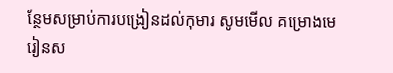ន្ថែមសម្រាប់ការបង្រៀនដល់កុមារ សូមមើល គម្រោងមេរៀនស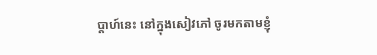ប្ដាហ៍នេះ នៅក្នុងសៀវភៅ ចូរមកតាមខ្ញុំ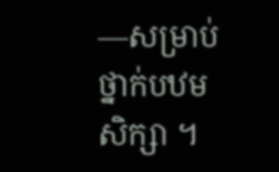—សម្រាប់ថ្នាក់បឋមសិក្សា ។